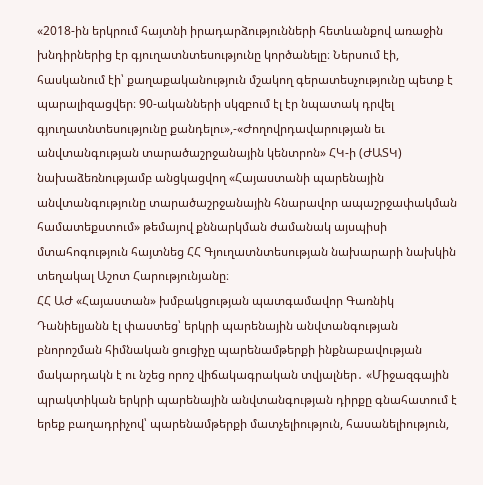«2018-ին երկրում հայտնի իրադարձությունների հետևանքով առաջին խնդիրներից էր գյուղատնտեսությունը կործանելը։ Ներսում էի, հասկանում էի՝ քաղաքականություն մշակող գերատեսչությունը պետք է պարալիզացվեր։ 90-ականների սկզբում էլ էր նպատակ դրվել գյուղատնտեսությունը քանդելու»,-«Ժողովրդավարության եւ անվտանգության տարածաշրջանային կենտրոն» ՀԿ-ի (ԺԱՏԿ) նախաձեռնությամբ անցկացվող «Հայաստանի պարենային անվտանգությունը տարածաշրջանային հնարավոր ապաշրջափակման համատեքստում» թեմայով քննարկման ժամանակ այսպիսի մտահոգություն հայտնեց ՀՀ Գյուղատնտեսության նախարարի նախկին տեղակալ Աշոտ Հարությունյանը։
ՀՀ ԱԺ «Հայաստան» խմբակցության պատգամավոր Գառնիկ Դանիելյանն էլ փաստեց՝ երկրի պարենային անվտանգության բնորոշման հիմնական ցուցիչը պարենամթերքի ինքնաբավության մակարդակն է ու նշեց որոշ վիճակագրական տվյալներ․ «Միջազգային պրակտիկան երկրի պարենային անվտանգության դիրքը գնահատում է երեք բաղադրիչով՝ պարենամթերքի մատչելիություն, հասանելիություն,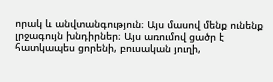որակ և անվտանգություն։ Այս մասով մենք ունենք լրջագույն խնդիրներ։ Այս առումով ցածր է հատկապես ցորենի, բուսական յուղի,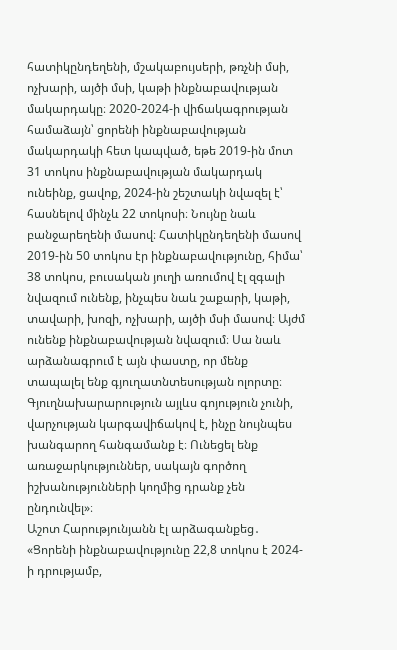հատիկընդեղենի, մշակաբույսերի, թռչնի մսի, ոչխարի, այծի մսի, կաթի ինքնաբավության մակարդակը։ 2020-2024-ի վիճակագրության համաձայն՝ ցորենի ինքնաբավության մակարդակի հետ կապված, եթե 2019-ին մոտ 31 տոկոս ինքնաբավության մակարդակ ունեինք, ցավոք, 2024-ին շեշտակի նվազել է՝ հասնելով մինչև 22 տոկոսի։ Նույնը նաև բանջարեղենի մասով։ Հատիկընդեղենի մասով 2019-ին 50 տոկոս էր ինքնաբավությունը, հիմա՝ 38 տոկոս, բուսական յուղի առումով էլ զգալի նվազում ունենք, ինչպես նաև շաքարի, կաթի, տավարի, խոզի, ոչխարի, այծի մսի մասով։ Այժմ ունենք ինքնաբավության նվազում։ Սա նաև արձանագրում է այն փաստը, որ մենք տապալել ենք գյուղատնտեսության ոլորտը։ Գյուղնախարարություն այլևս գոյություն չունի, վարչության կարգավիճակով է, ինչը նույնպես խանգարող հանգամանք է։ Ունեցել ենք առաջարկություններ, սակայն գործող իշխանությունների կողմից դրանք չեն ընդունվել»։
Աշոտ Հարությունյանն էլ արձագանքեց․ «Ցորենի ինքնաբավությունը 22,8 տոկոս է 2024-ի դրությամբ,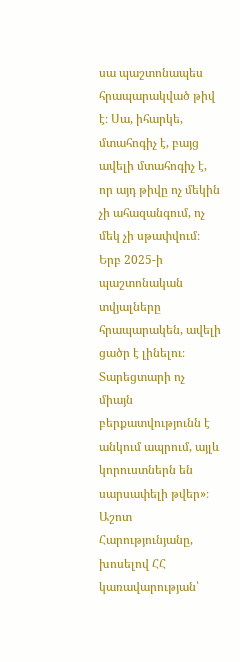սա պաշտոնապես հրապարակված թիվ է։ Սա, իհարկե, մտահոգիչ է, բայց ավելի մտահոգիչ է, որ այդ թիվը ոչ մեկին չի ահազանգում, ոչ մեկ չի սթափվում։ Երբ 2025-ի պաշտոնական տվյալները հրապարակեն, ավելի ցածր է լինելու։ Տարեցտարի ոչ միայն բերքատվությունն է անկում ապրում, այլև կորուստներն են սարսափելի թվեր»։
Աշոտ Հարությունյանը, խոսելով ՀՀ կառավարության՝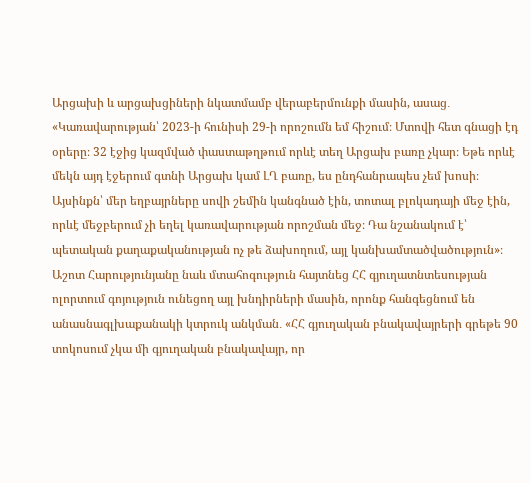Արցախի և արցախցիների նկատմամբ վերաբերմունքի մասին, ասաց․ «Կառավարության՝ 2023-ի հունիսի 29-ի որոշումն եմ հիշում։ Մտովի հետ գնացի էդ օրերը։ 32 էջից կազմված փաստաթղթում որևէ տեղ Արցախ բառը չկար։ Եթե որևէ մեկն այդ էջերում գտնի Արցախ կամ ԼՂ բառը, ես ընդհանրապես չեմ խոսի։ Այսինքն՝ մեր եղբայրները սովի շեմին կանգնած էին, տոտալ բլոկադայի մեջ էին, որևէ մեջբերում չի եղել կառավարության որոշման մեջ։ Դա նշանակում է՝ պետական քաղաքականության ոչ թե ձախողում, այլ կանխամտածվածություն»։
Աշոտ Հարությունյանը նաև մտահոգություն հայտնեց ՀՀ գյուղատնտեսության ոլորտում գոյություն ունեցող այլ խնդիրների մասին, որոնք հանգեցնում են անասնագլխաքանակի կտրուկ անկման․ «ՀՀ գյուղական բնակավայրերի գրեթե 90 տոկոսում չկա մի գյուղական բնակավայր, որ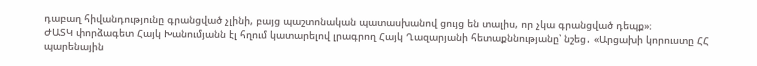դաբաղ հիվանդությունը գրանցված չլինի, բայց պաշտոնական պատասխանով ցույց են տալիս, որ չկա գրանցված դեպք»։
ԺԱՏԿ փորձագետ Հայկ Խանումյանն էլ հղում կատարելով լրագրող Հայկ Ղազարյանի հետաքննությանը՝ նշեց․ «Արցախի կորուստը ՀՀ պարենային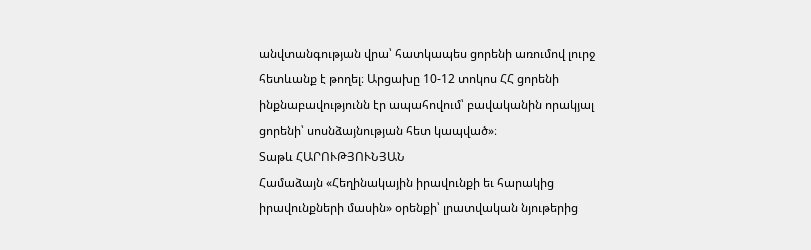անվտանգության վրա՝ հատկապես ցորենի առումով լուրջ հետևանք է թողել։ Արցախը 10-12 տոկոս ՀՀ ցորենի ինքնաբավությունն էր ապահովում՝ բավականին որակյալ ցորենի՝ սոսնձայնության հետ կապված»։
Տաթև ՀԱՐՈՒԹՅՈՒՆՅԱՆ
Համաձայն «Հեղինակային իրավունքի եւ հարակից իրավունքների մասին» օրենքի՝ լրատվական նյութերից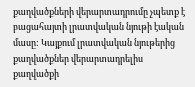քաղվածքների վերարտադրումը չպետք է բացահայտի լրատվական նյութի էական մասը: Կայքում լրատվական նյութերից քաղվածքներ վերարտադրելիս քաղվածքի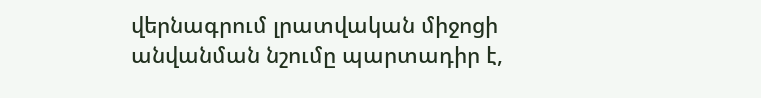վերնագրում լրատվական միջոցի անվանման նշումը պարտադիր է,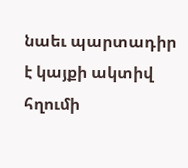նաեւ պարտադիր է կայքի ակտիվ հղումի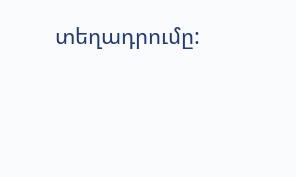տեղադրումը: